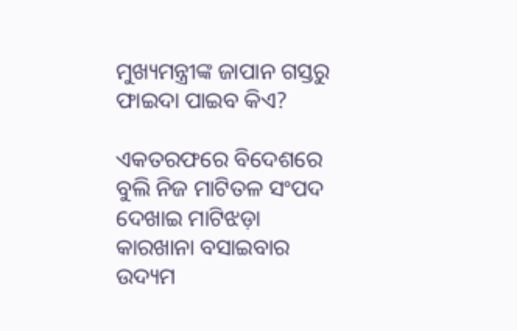ମୁଖ୍ୟମନ୍ତ୍ରୀଙ୍କ ଜାପାନ ଗସ୍ତରୁ ଫାଇଦା ପାଇବ କିଏ?

ଏକତରଫରେ ବିଦେଶରେ ବୁଲି ନିଜ ମାଟିତଳ ସଂପଦ ଦେଖାଇ ମାଟିଝଡ଼ା କାରଖାନା ବସାଇବାର ଉଦ୍ୟମ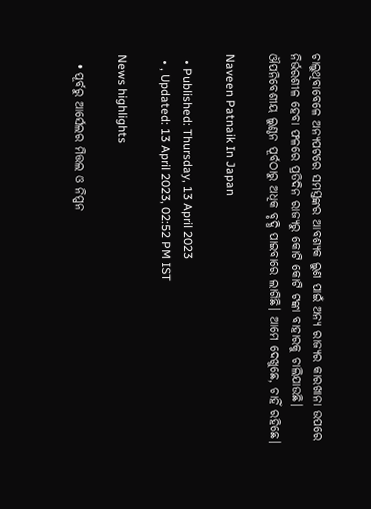ଚାଲୁଥିବାବେଳେ ଅନ୍ୟପଟରେ ସମସ୍ତଙ୍କର ଆବଶ୍ୟକ ଲୁଣ ପାଇଁ ଅନ୍ୟ ରାଜ୍ୟର କାରଖାନା ଉପରେ ନିର୍ଭରଶୀଳ ହେବା ଫଳରେ ପ୍ରତିଦିନ ରାଜ୍ୟରୁ କୋଟି କୋଟି ଟଙ୍କା ବାହାରକୁ ଚାଲିଯାଉଛି। ଔପନିବେଶୀୟ ଲୁଣ୍ଠନ ପୂର୍ବଠାରୁ ଅଧିକ ବୃଦ୍ଧି ପାଇବାରେ ଲାଗିଛି। ଆମେ ଦେଖୁଛେ, ଚାହିଁ ରହିଛେ।

Naveen Patnaik In Japan

  • Published: Thursday, 13 April 2023
  • , Updated: 13 April 2023, 02:52 PM IST

News highlights

  • ପୂର୍ବରୁ ଆର୍ସେଲର ମିତ୍ତଲ ଓ ନିପ୍ପନ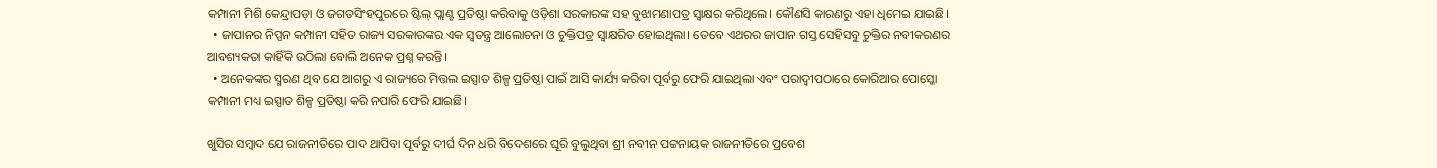କମ୍ପାନୀ ମିଶି କେନ୍ଦ୍ରାପଡ଼ା ଓ ଜଗତସିଂହପୁରରେ ଷ୍ଟିଲ୍‌ ପ୍ଲାଣ୍ଟ ପ୍ରତିଷ୍ଠା କରିବାକୁ ଓଡ଼ିଶା ସରକାରଙ୍କ ସହ ବୁଝାମଣାପତ୍ର ସ୍ୱାକ୍ଷର କରିଥିଲେ। କୌଣସି କାରଣରୁ ଏହା ଧିମେଇ ଯାଇଛି।
  • ଜାପାନର ନିପ୍ପନ କମ୍ପାନୀ ସହିତ ରାଜ୍ୟ ସରକାରଙ୍କର ଏକ ସ୍ୱତନ୍ତ୍ର ଆଲୋଚନା ଓ ଚୁକ୍ତିପତ୍ର ସ୍ୱାକ୍ଷରିତ ହୋଇଥିଲା। ତେବେ ଏଥରର ଜାପାନ ଗସ୍ତ ସେହିସବୁ ଚୁକ୍ତିର ନବୀକରଣର ଆବଶ୍ୟକତା କାହିଁକି ଉଠିଲା ବୋଲି ଅନେକ ପ୍ରଶ୍ନ କରନ୍ତି।
  • ଅନେକଙ୍କର ସ୍ମରଣ ଥିବ ଯେ ଆଗରୁ ଏ ରାଜ୍ୟରେ ମିତ୍ତଲ ଇସ୍ପାତ ଶିଳ୍ପ ପ୍ରତିଷ୍ଠା ପାଇଁ ଆସି କାର୍ଯ୍ୟ କରିବା ପୂର୍ବରୁ ଫେରି ଯାଇଥିଲା ଏବଂ ପରାଦ୍ୱୀପଠାରେ କୋରିଆର ପୋସ୍କୋ କମ୍ପାନୀ ମଧ୍ୟ ଇସ୍ପାତ ଶିଳ୍ପ ପ୍ରତିଷ୍ଠା କରି ନପାରି ଫେରି ଯାଇଛି।

ଖୁସିର ସମ୍ବାଦ ଯେ ରାଜନୀତିରେ ପାଦ ଥାପିବା ପୂର୍ବରୁ ଦୀର୍ଘ ଦିନ ଧରି ବିଦେଶରେ ଘୂରି ବୁଲୁଥିବା ଶ୍ରୀ ନବୀନ ପଟ୍ଟନାୟକ ରାଜନୀତିରେ ପ୍ରବେଶ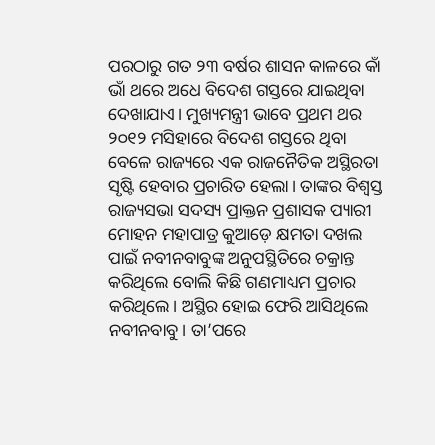ପରଠାରୁ ଗତ ୨୩ ବର୍ଷର ଶାସନ କାଳରେ କାଁ ଭାଁ ଥରେ ଅଧେ ବିଦେଶ ଗସ୍ତରେ ଯାଇଥିବା ଦେଖାଯାଏ। ମୁଖ୍ୟମନ୍ତ୍ରୀ ଭାବେ ପ୍ରଥମ ଥର ୨୦୧୨ ମସିହାରେ ବିଦେଶ ଗସ୍ତରେ ଥିବା ବେଳେ ରାଜ୍ୟରେ ଏକ ରାଜନୈତିକ ଅସ୍ଥିରତା ସୃଷ୍ଟି ହେବାର ପ୍ରଚାରିତ ହେଲା। ତାଙ୍କର ବିଶ୍ୱସ୍ତ ରାଜ୍ୟସଭା ସଦସ୍ୟ ପ୍ରାକ୍ତନ ପ୍ରଶାସକ ପ୍ୟାରୀ ମୋହନ ମହାପାତ୍ର କୁଆଡ଼େ କ୍ଷମତା ଦଖଲ ପାଇଁ ନବୀନବାବୁଙ୍କ ଅନୁପସ୍ଥିତିରେ ଚକ୍ରାନ୍ତ କରିଥିଲେ ବୋଲି କିଛି ଗଣମାଧ୍ୟମ ପ୍ରଚାର କରିଥିଲେ। ଅସ୍ଥିର ହୋଇ ଫେରି ଆସିଥିଲେ ନବୀନବାବୁ। ତା’ପରେ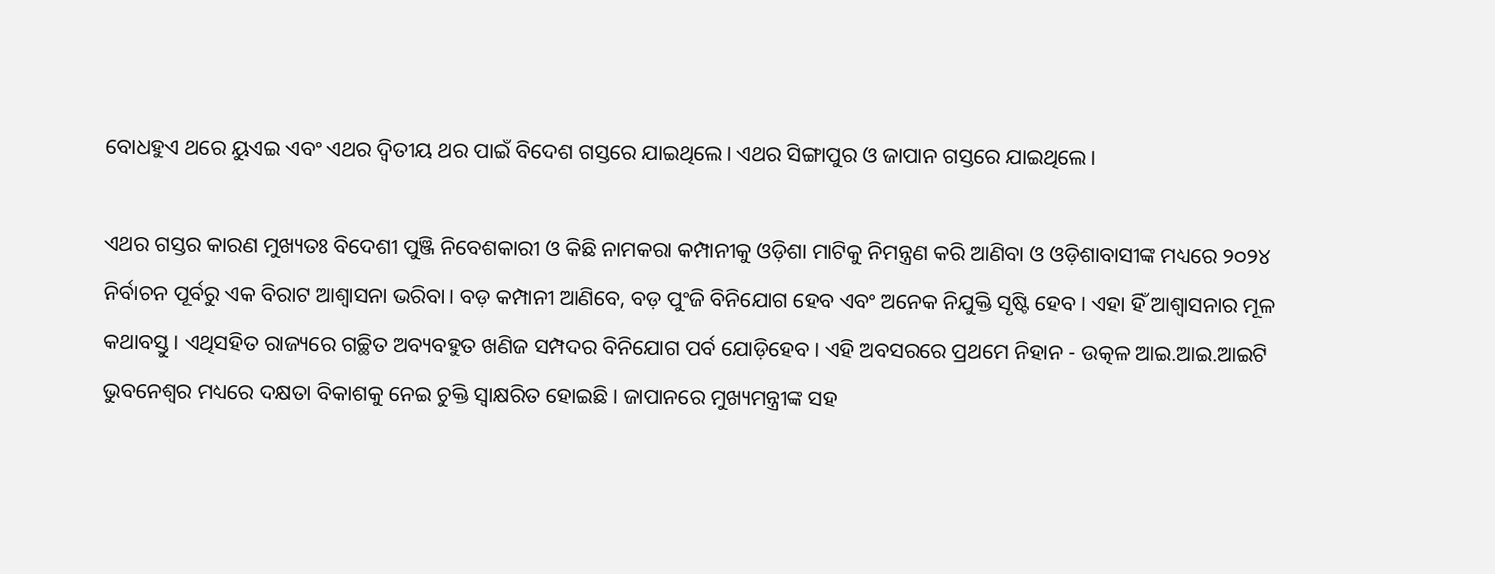ବୋଧହୁଏ ଥରେ ୟୁଏଇ ଏବଂ ଏଥର ଦ୍ୱିତୀୟ ଥର ପାଇଁ ବିଦେଶ ଗସ୍ତରେ ଯାଇଥିଲେ। ଏଥର ସିଙ୍ଗାପୁର ଓ ଜାପାନ ଗସ୍ତରେ ଯାଇଥିଲେ।

ଏଥର ଗସ୍ତର କାରଣ ମୁଖ୍ୟତଃ ବିଦେଶୀ ପୁଞ୍ଜି ନିବେଶକାରୀ ଓ କିଛି ନାମକରା କମ୍ପାନୀକୁ ଓଡ଼ିଶା ମାଟିକୁ ନିମନ୍ତ୍ରଣ କରି ଆଣିବା ଓ ଓଡ଼ିଶାବାସୀଙ୍କ ମଧ୍ୟରେ ୨୦୨୪ ନିର୍ବାଚନ ପୂର୍ବରୁ ଏକ ବିରାଟ ଆଶ୍ୱାସନା ଭରିବା। ବଡ଼ କମ୍ପାନୀ ଆଣିବେ, ବଡ଼ ପୁଂଜି ବିନିଯୋଗ ହେବ ଏବଂ ଅନେକ ନିଯୁକ୍ତି ସୃଷ୍ଟି ହେବ। ଏହା ହିଁ ଆଶ୍ୱାସନାର ମୂଳ କଥାବସ୍ତୁ। ଏଥିସହିତ ରାଜ୍ୟରେ ଗଚ୍ଛିତ ଅବ୍ୟବହୁତ ଖଣିଜ ସମ୍ପଦର ବିନିଯୋଗ ପର୍ବ ଯୋଡ଼ିହେବ। ଏହି ଅବସରରେ ପ୍ରଥମେ ନିହାନ - ଉତ୍କଳ ଆଇ.ଆଇ.ଆଇଟି ଭୁବନେଶ୍ୱର ମଧ୍ୟରେ ଦକ୍ଷତା ବିକାଶକୁ ନେଇ ଚୁକ୍ତି ସ୍ୱାକ୍ଷରିତ ହୋଇଛି। ଜାପାନରେ ମୁଖ୍ୟମନ୍ତ୍ରୀଙ୍କ ସହ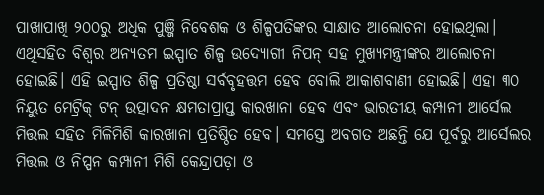ପାଖାପାଖି ୨୦୦ରୁ ଅଧିକ ପୁଞ୍ଜି ନିବେଶକ ଓ ଶିଳ୍ପପତିଙ୍କର ସାକ୍ଷାତ ଆଲୋଚନା ହୋଇଥିଲା। ଏଥିସହିତ ବିଶ୍ୱର ଅନ୍ୟତମ ଇସ୍ପାତ ଶିଳ୍ପ ଉଦ୍ୟୋଗୀ ନିପନ୍‌ ସହ ମୁଖ୍ୟମନ୍ତ୍ରୀଙ୍କର ଆଲୋଚନା ହୋଇଛି। ଏହି ଇସ୍ପାତ ଶିଳ୍ପ ପ୍ରତିଷ୍ଠା ସର୍ବବୃହତ୍ତମ ହେବ ବୋଲି ଆକାଶବାଣୀ ହୋଇଛି। ଏହା ୩୦ ନିୟୁତ ମେଟ୍ରିକ୍‌ ଟନ୍‌ ଉତ୍ପାଦନ କ୍ଷମତାପ୍ରାପ୍ତ କାରଖାନା ହେବ ଏବଂ ଭାରତୀୟ କମ୍ପାନୀ ଆର୍ସେଲ ମିତ୍ତଲ ସହିତ ମିଳିମିଶି କାରଖାନା ପ୍ରତିଷ୍ଠିତ ହେବ। ସମସ୍ତେ ଅବଗତ ଅଛନ୍ତି ଯେ ପୂର୍ବରୁ ଆର୍ସେଲର ମିତ୍ତଲ ଓ ନିପ୍ପନ କମ୍ପାନୀ ମିଶି କେନ୍ଦ୍ରାପଡ଼ା ଓ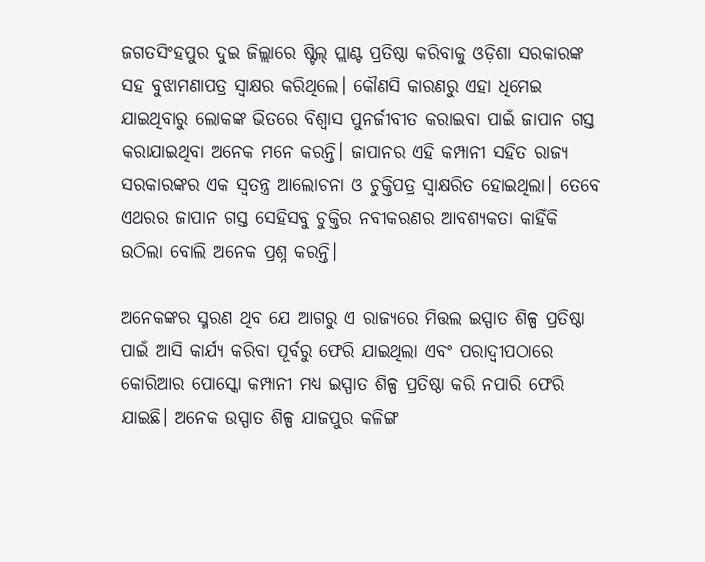ଜଗତସିଂହପୁର ଦୁଇ ଜିଲ୍ଲାରେ ଷ୍ଟିଲ୍‌ ପ୍ଲାଣ୍ଟ ପ୍ରତିଷ୍ଠା କରିବାକୁ ଓଡ଼ିଶା ସରକାରଙ୍କ ସହ ବୁଝାମଣାପତ୍ର ସ୍ୱାକ୍ଷର କରିଥିଲେ। କୌଣସି କାରଣରୁ ଏହା ଧିମେଇ ଯାଇଥିବାରୁ ଲୋକଙ୍କ ଭିତରେ ବିଶ୍ୱାସ ପୁନର୍ଜୀବୀତ କରାଇବା ପାଇଁ ଜାପାନ ଗସ୍ତ କରାଯାଇଥିବା ଅନେକ ମନେ କରନ୍ତି। ଜାପାନର ଏହି କମ୍ପାନୀ ସହିତ ରାଜ୍ୟ ସରକାରଙ୍କର ଏକ ସ୍ୱତନ୍ତ୍ର ଆଲୋଚନା ଓ ଚୁକ୍ତିପତ୍ର ସ୍ୱାକ୍ଷରିତ ହୋଇଥିଲା। ତେବେ ଏଥରର ଜାପାନ ଗସ୍ତ ସେହିସବୁ ଚୁକ୍ତିର ନବୀକରଣର ଆବଶ୍ୟକତା କାହିଁକି ଉଠିଲା ବୋଲି ଅନେକ ପ୍ରଶ୍ନ କରନ୍ତି।

ଅନେକଙ୍କର ସ୍ମରଣ ଥିବ ଯେ ଆଗରୁ ଏ ରାଜ୍ୟରେ ମିତ୍ତଲ ଇସ୍ପାତ ଶିଳ୍ପ ପ୍ରତିଷ୍ଠା ପାଇଁ ଆସି କାର୍ଯ୍ୟ କରିବା ପୂର୍ବରୁ ଫେରି ଯାଇଥିଲା ଏବଂ ପରାଦ୍ୱୀପଠାରେ କୋରିଆର ପୋସ୍କୋ କମ୍ପାନୀ ମଧ୍ୟ ଇସ୍ପାତ ଶିଳ୍ପ ପ୍ରତିଷ୍ଠା କରି ନପାରି ଫେରି ଯାଇଛି। ଅନେକ ଉସ୍ପାତ ଶିଳ୍ପ ଯାଜପୁର କଳିଙ୍ଗ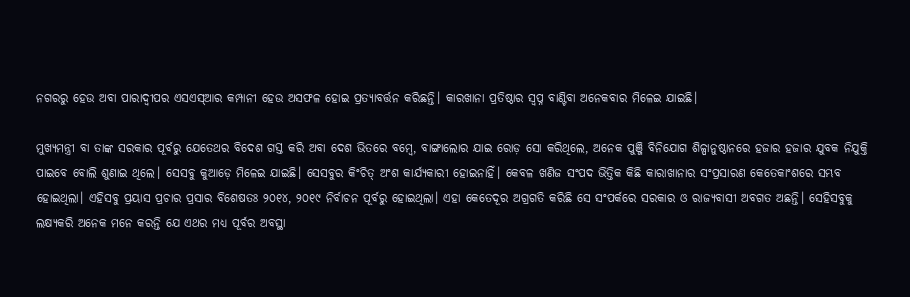ନଗରରୁ ହେଉ ଅବା ପାରାଦ୍ୱୀପର ଏସଏସ୍‌ଆର କମ୍ପାନୀ ହେଉ ଅସଫଳ ହୋଇ ପ୍ରତ୍ୟାବର୍ତ୍ତନ କରିଛନ୍ତି। କାରଖାନା ପ୍ରତିଷ୍ଠାର ସ୍ୱପ୍ନ ବାଣ୍ଟିବା ଅନେକବାର ମିଳେଇ ଯାଇଛି।

ମୁଖ୍ୟମନ୍ତ୍ରୀ ବା ତାଙ୍କ ସରକାର ପୂର୍ବରୁ ଯେତେଥର ବିଦେଶ ଗସ୍ତ କରି ଅବା ଦେଶ ଭିତରେ ବମ୍ବେ, ବାଙ୍ଗାଲୋର ଯାଇ ରୋଡ଼ ସୋ କରିଥିଲେ, ଅନେକ ପୁଞ୍ଜି ବିନିଯୋଗ ଶିଳ୍ପାନୁଷ୍ଠାନରେ ହଜାର ହଜାର ଯୁବକ ନିଯୁକ୍ତି ପାଇବେ ବୋଲି ଶୁଣାଇ ଥିଲେ। ସେସବୁ କୁଆଡ଼େ ମିଳେଇ ଯାଇଛି। ସେସବୁର କିଂଚିତ୍‌ ଅଂଶ କାର୍ଯ୍ୟକାରୀ ହୋଇନାହିଁ। କେବଳ ଖଣିଜ ସଂପଦ ଭିତ୍ତିକ କିଛି କାରାଖାନାର ସଂପ୍ରସାରଣ କେତେକାଂଶରେ ସମ୍ଭବ ହୋଇଥିଲା। ଏହିସବୁ ପ୍ରୟାସ ପ୍ରଚାର ପ୍ରସାର ବିଶେଷତଃ ୨୦୧୪, ୨୦୧୯ ନିର୍ବାଚନ ପୂର୍ବରୁ ହୋଇଥିଲା। ଏହା କେତେଦୂର ଅଗ୍ରଗତି କରିଛି ସେ ସଂପର୍କରେ ସରକାର ଓ ରାଜ୍ୟବାସୀ ଅବଗତ ଅଛନ୍ତି। ସେହିସବୁକୁ ଲକ୍ଷ୍ୟକରି ଅନେକ ମନେ କରନ୍ତି ଯେ ଏଥର ମଧ୍ୟ ପୂର୍ବର ଅବସ୍ଥା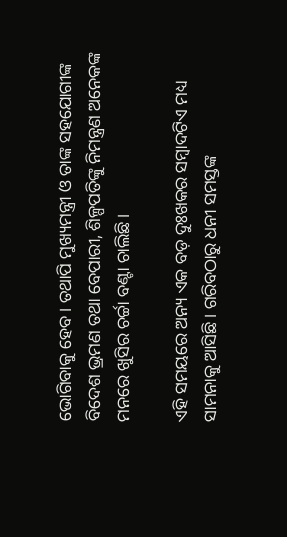ଭୋଗିବାକୁ ହେବ। ତଥାପି ମୁଖ୍ୟମନ୍ତ୍ରୀ ଓ ତାଙ୍କ ସହଯୋଗୀଙ୍କ ବିଦେଶ ଭ୍ରମଣ ତଥା ବେପାରୀ, ଶିଳ୍ପପତିଙ୍କୁ ନିମନ୍ତ୍ରଣ ଅନେକଙ୍କ ମନରେ ଖୁସିର ଚର୍ଚ୍ଚା ବଣ୍ଟା ଚାଲିଛି।

ଏହି ସମୟରେ ଅନ୍ୟ ଏକ ବଡ଼ ଦୁଃଖକର ସମ୍ବାଦଟିଏ ମଧ୍ୟ ସାମନାକୁ ଆସିଛି। ଗରିବଠାରୁ ଧନୀ ସମସ୍ତଙ୍କ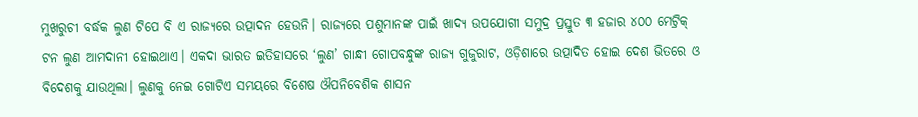ମୁଖରୁଚୀ ବର୍ଦ୍ଧକ ଲୁଣ ଟିପେ ବି ଏ ରାଜ୍ୟରେ ଉତ୍ପାଦନ ହେଉନି। ରାଜ୍ୟରେ ପଶୁମାନଙ୍କ ପାଇଁ ଖାଦ୍ୟ ଉପଯୋଗୀ ସମୁଦ୍ର ପ୍ରସ୍ତୁତ ୩ ହଜାର ୪୦୦ ମେଟ୍ରିକ୍‌ ଟନ ଲୁଣ ଆମଦାନୀ ହୋଇଥାଏ। ଏକଦା ଭାରତ ଇତିହାସରେ ‘ଲୁଣ’ ଗାନ୍ଧୀ ଗୋପବନ୍ଧୁଙ୍କ ରାଜ୍ୟ ଗୁଜୁରାଟ, ଓଡ଼ିଶାରେ ଉତ୍ପାଦିତ ହୋଇ ଦେଶ ଭିତରେ ଓ ବିଦେଶକୁ ଯାଉଥିଲା। ଲୁଣକୁ ନେଇ ଗୋଟିଏ ସମୟରେ ବିଶେଷ ଔପନିବେଶିକ ଶାସନ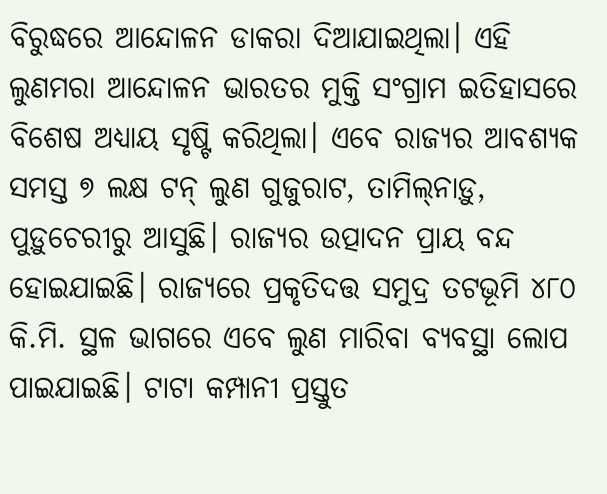ବିରୁଦ୍ଧରେ ଆନ୍ଦୋଳନ ଡାକରା ଦିଆଯାଇଥିଲା। ଏହି ଲୁଣମରା ଆନ୍ଦୋଳନ ଭାରତର ମୁକ୍ତି ସଂଗ୍ରାମ ଇତିହାସରେ ବିଶେଷ ଅଧ୍ୟାୟ ସୃଷ୍ଟି କରିଥିଲା। ଏବେ ରାଜ୍ୟର ଆବଶ୍ୟକ ସମସ୍ତ ୭ ଲକ୍ଷ ଟନ୍‌ ଲୁଣ ଗୁଜୁରାଟ, ତାମିଲ୍‌ନାଡ଼ୁ, ପୁଡ଼ୁଚେରୀରୁ ଆସୁଛି। ରାଜ୍ୟର ଉତ୍ପାଦନ ପ୍ରାୟ ବନ୍ଦ ହୋଇଯାଇଛି। ରାଜ୍ୟରେ ପ୍ରକୃତିଦତ୍ତ ସମୁଦ୍ର ତଟଭୂମି ୪୮୦ କି.ମି. ସ୍ଥଳ ଭାଗରେ ଏବେ ଲୁଣ ମାରିବା ବ୍ୟବସ୍ଥା ଲୋପ ପାଇଯାଇଛି। ଟାଟା କମ୍ପାନୀ ପ୍ରସ୍ତୁତ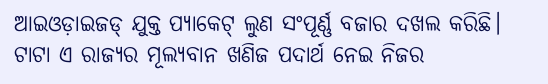ଆଇଓଡ଼ାଇଜଡ୍‌ ଯୁକ୍ତ ପ୍ୟାକେଟ୍‌ ଲୁଣ ସଂପୂର୍ଣ୍ଣ ବଜାର ଦଖଲ କରିଛି। ଟାଟା ଏ ରାଜ୍ୟର ମୂଲ୍ୟବାନ ଖଣିଜ ପଦାର୍ଥ ନେଇ ନିଜର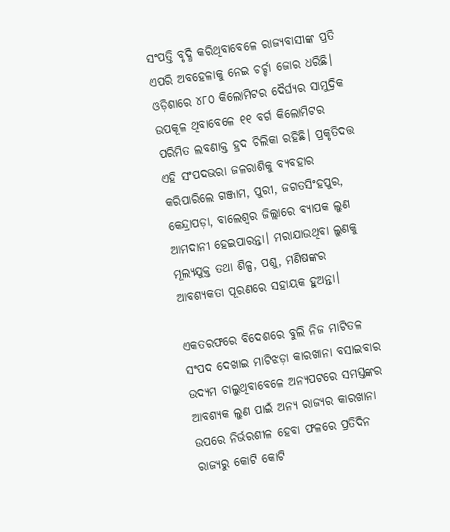ସଂପତ୍ତି ବୃଦ୍ଧି କରିଥିବାବେଳେ ରାଜ୍ୟବାସୀଙ୍କ ପ୍ରତି ଏପରି ଅବହେଳାକୁ ନେଇ ଚର୍ଚ୍ଚା ଜୋର ଧରିଛି। ଓଡ଼ିଶାରେ ୪୮୦ କିଲୋମିଟର ଦୈର୍ଘ୍ୟର ସାମୁଦ୍ରିକ ଉପକୂଳ ଥିବାବେଳେ ୧୧ ବର୍ଗ କିଲୋମିଟର ପରିମିତ ଲବଣାକ୍ତ ହ୍ରଦ ଚିଲିକା ରହିଛି। ପ୍ରକୃତିଦତ୍ତ ଏହି ସଂପଦଭରା ଜଳରାଶିକୁ ବ୍ୟବହାର କରିପାରିଲେ ଗଞ୍ଜାମ, ପୁରୀ, ଜଗତସିଂହପୁର, କେନ୍ଦ୍ରାପଡ଼ା, ବାଲେଶ୍ୱର ଜିଲ୍ଲାରେ ବ୍ୟାପକ ଲୁଣ ଆମଦାନୀ ହେଇପାରନ୍ତା। ମରାଯାଉଥିବା ଲୁଣକୁ ମୂଲ୍ୟଯୁକ୍ତ ତଥା ଶିଳ୍ପ, ପଶୁ, ମଣିଷଙ୍କର ଆବଶ୍ୟକତା ପୂରଣରେ ସହାୟକ ହୁଅନ୍ତା।

ଏକତରଫରେ ବିଦେଶରେ ବୁଲି ନିଜ ମାଟିତଳ ସଂପଦ ଦେଖାଇ ମାଟିଝଡ଼ା କାରଖାନା ବସାଇବାର ଉଦ୍ୟମ ଚାଲୁଥିବାବେଳେ ଅନ୍ୟପଟରେ ସମସ୍ତଙ୍କର ଆବଶ୍ୟକ ଲୁଣ ପାଇଁ ଅନ୍ୟ ରାଜ୍ୟର କାରଖାନା ଉପରେ ନିର୍ଭରଶୀଳ ହେବା ଫଳରେ ପ୍ରତିଦିନ ରାଜ୍ୟରୁ କୋଟି କୋଟି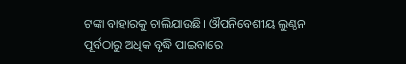ଟଙ୍କା ବାହାରକୁ ଚାଲିଯାଉଛି। ଔପନିବେଶୀୟ ଲୁଣ୍ଠନ ପୂର୍ବଠାରୁ ଅଧିକ ବୃଦ୍ଧି ପାଇବାରେ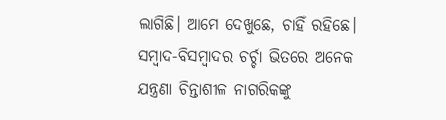ଲାଗିଛି। ଆମେ ଦେଖୁଛେ, ଚାହିଁ ରହିଛେ। ସମ୍ବାଦ-ବିସମ୍ବାଦର ଚର୍ଚ୍ଚା ଭିତରେ ଅନେକ ଯନ୍ତ୍ରଣା ଚିନ୍ତାଶୀଳ ନାଗରିକଙ୍କୁ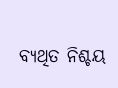ବ୍ୟଥିତ ନିଶ୍ଚୟ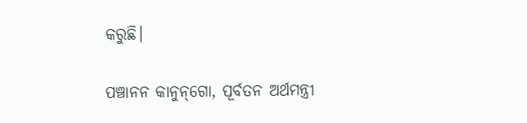କରୁଛି।

ପଞ୍ଚାନନ କାନୁନ୍‌ଗୋ, ପୂର୍ବତନ ଅର୍ଥମନ୍ତ୍ରୀ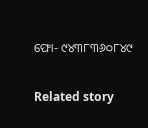ଫୋ- ୯୪୩୮୩୬୦୮୪୯

Related story